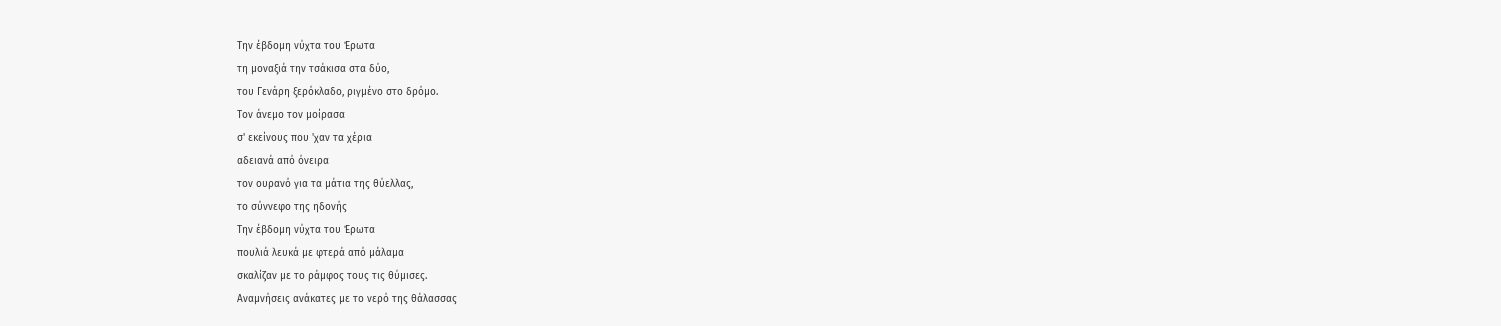Την έβδομη νύχτα του Έρωτα
τη μοναξιά την τσάκισα στα δύο,
του Γενάρη ξερόκλαδο, ριγμένο στο δρόμο.
Τον άνεμο τον μοίρασα
σ' εκείνους που 'χαν τα χέρια
αδειανά από όνειρα
τον ουρανό για τα μάτια της θύελλας,
το σύννεφο της ηδονής
Την έβδομη νύχτα του Έρωτα
πουλιά λευκά με φτερά από μάλαμα
σκαλίζαν με το ράμφος τους τις θύμισες.
Αναμνήσεις ανάκατες με το νερό της θάλασσας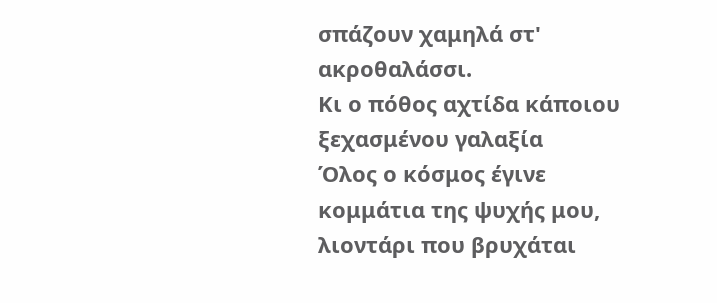σπάζουν χαμηλά στ' ακροθαλάσσι.
Κι ο πόθος αχτίδα κάποιου ξεχασμένου γαλαξία
Όλος ο κόσμος έγινε κομμάτια της ψυχής μου,
λιοντάρι που βρυχάται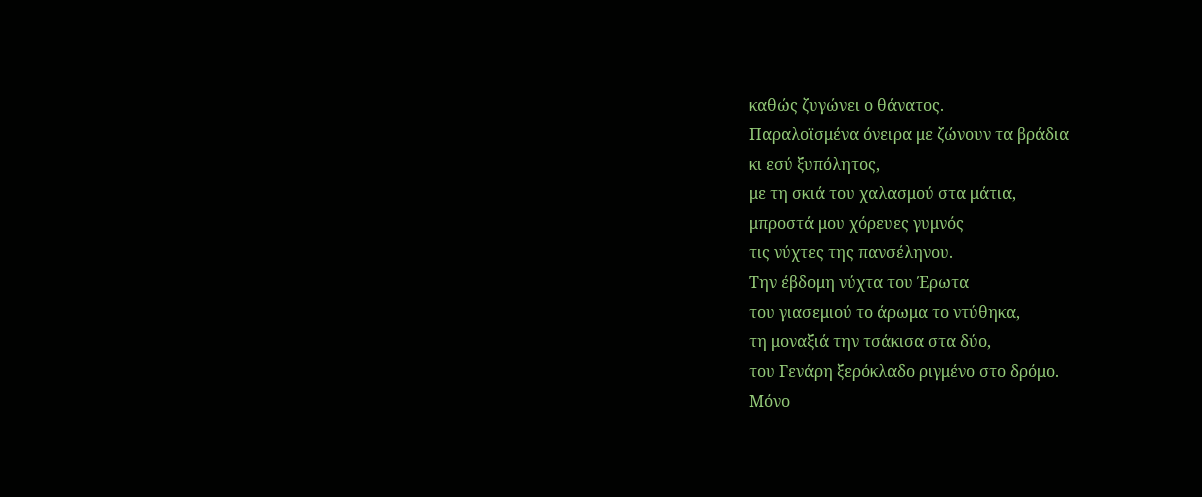καθώς ζυγώνει ο θάνατος.
Παραλοϊσμένα όνειρα με ζώνουν τα βράδια
κι εσύ ξυπόλητος,
με τη σκιά του χαλασμού στα μάτια,
μπροστά μου χόρευες γυμνός
τις νύχτες της πανσέληνου.
Την έβδομη νύχτα του Έρωτα
του γιασεμιού το άρωμα το ντύθηκα,
τη μοναξιά την τσάκισα στα δύο,
του Γενάρη ξερόκλαδο ριγμένο στο δρόμο.
Μόνο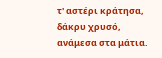τ' αστέρι κράτησα,
δάκρυ χρυσό,
ανάμεσα στα μάτια.